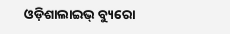ଓଡ଼ିଶାଲାଇଭ୍ ବ୍ୟୁରୋ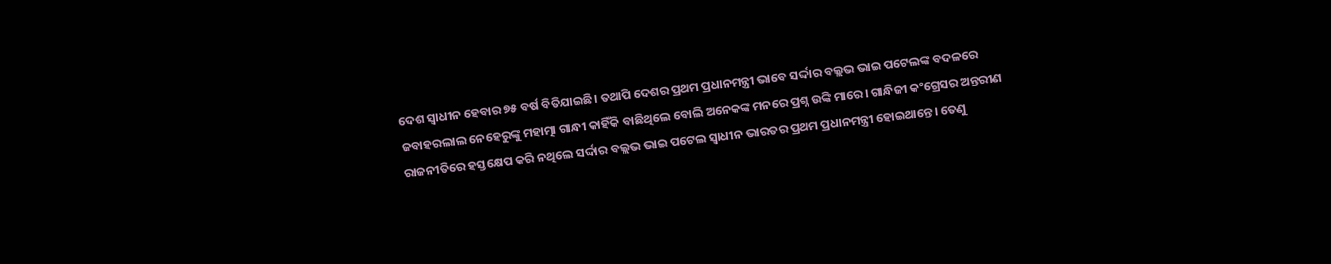ଦେଶ ସ୍ୱାଧୀନ ହେବାର ୭୫ ବର୍ଷ ବିତିଯାଇଛି। ତଥାପି ଦେଶର ପ୍ରଥମ ପ୍ରଧାନମନ୍ତ୍ରୀ ଭାବେ ସର୍ଦ୍ଦାର ବଲ୍ଲଭ ଭାଇ ପଟେଲଙ୍କ ବଦଳରେ ଜବାହରଲାଲ ନେହେରୁଙ୍କୁ ମହାତ୍ମା ଗାନ୍ଧୀ କାହିଁକି ବାଛିଥିଲେ ବୋଲି ଅନେକଙ୍କ ମନରେ ପ୍ରଶ୍ନ ଉଙ୍କି ମାରେ। ଗାନ୍ଧିଜୀ କଂଗ୍ରେସର ଅନ୍ତରୀଣ ରାଜନୀତିରେ ହସ୍ତକ୍ଷେପ କରି ନଥିଲେ ସର୍ଦ୍ଦାର ବଲ୍ଲଭ ଭାଇ ପଟେଲ ସ୍ଵାଧୀନ ଭାରତର ପ୍ରଥମ ପ୍ରଧାନମନ୍ତ୍ରୀ ହୋଇଥାନ୍ତେ। ତେଣୁ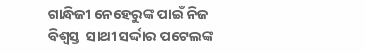ଗାନ୍ଧିଜୀ ନେହେରୁଙ୍କ ପାଇଁ ନିଜ ବିଶ୍ଵସ୍ତ  ସାଥୀ ସର୍ଦ୍ଦାର ପଟେଲଙ୍କ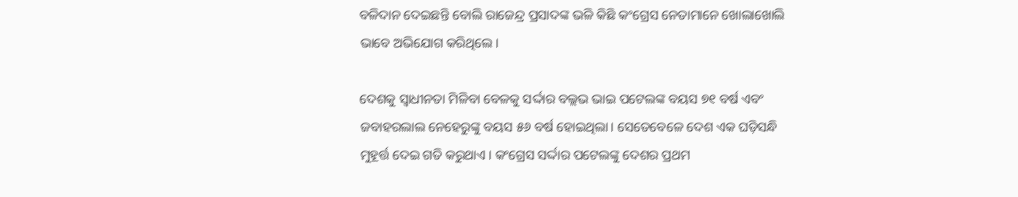ବଳିଦାନ ଦେଇଛନ୍ତି ବୋଲି ରାଜେନ୍ଦ୍ର ପ୍ରସାଦଙ୍କ ଭଳି କିଛି କଂଗ୍ରେସ ନେତାମାନେ ଖୋଲାଖୋଲି ଭାବେ ଅଭିଯୋଗ କରିଥିଲେ।

ଦେଶକୁ ସ୍ଵାଧୀନତା ମିଳିବା ବେଳକୁ ସର୍ଦ୍ଦାର ବଲ୍ଲଭ ଭାଇ ପଟେଲଙ୍କ ବୟସ ୭୧ ବର୍ଷ ଏବଂ ଜବାହରଲାଲ ନେହେରୁଙ୍କୁ ବୟସ ୫୬ ବର୍ଷ ହୋଇଥିଲା। ସେତେବେଳେ ଦେଶ ଏକ ଘଡ଼ିସନ୍ଧି ମୁହୂର୍ତ୍ତ ଦେଇ ଗତି କରୁଥାଏ। କଂଗ୍ରେସ ସର୍ଦ୍ଦାର ପଟେଲଙ୍କୁ ଦେଶର ପ୍ରଥମ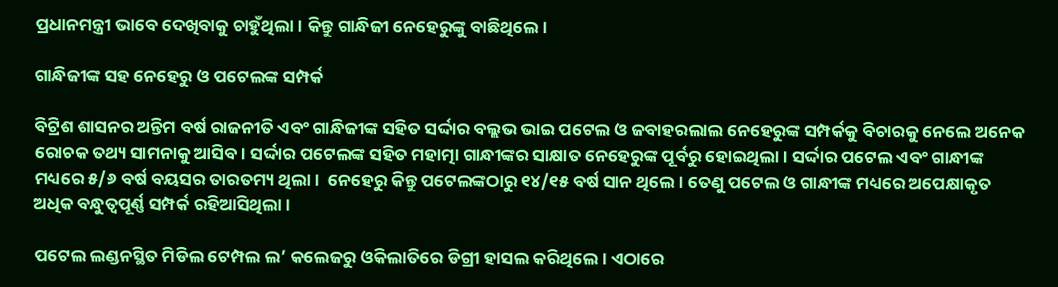ପ୍ରଧାନମନ୍ତ୍ରୀ ଭାବେ ଦେଖିବାକୁ ଚାହୁଁଥିଲା। କିନ୍ତୁ ଗାନ୍ଧିଜୀ ନେହେରୁଙ୍କୁ ବାଛିଥିଲେ।

ଗାନ୍ଧିଜୀଙ୍କ ସହ ନେହେରୁ ଓ ପଟେଲଙ୍କ ସମ୍ପର୍କ

ବିଟ୍ରିଶ ଶାସନର ଅନ୍ତିମ ବର୍ଷ ରାଜନୀତି ଏବଂ ଗାନ୍ଧିଜୀଙ୍କ ସହିତ ସର୍ଦ୍ଦାର ବଲ୍ଲଭ ଭାଇ ପଟେଲ ଓ ଜବାହରଲାଲ ନେହେରୁଙ୍କ ସମ୍ପର୍କକୁ ବିଚାରକୁ ନେଲେ ଅନେକ ରୋଚକ ତଥ୍ୟ ସାମନାକୁ ଆସିବ। ସର୍ଦ୍ଦାର ପଟେଲଙ୍କ ସହିତ ମହାତ୍ମା ଗାନ୍ଧୀଙ୍କର ସାକ୍ଷାତ ନେହେରୁଙ୍କ ପୂର୍ବରୁ ହୋଇଥିଲା। ସର୍ଦ୍ଦାର ପଟେଲ ଏବଂ ଗାନ୍ଧୀଙ୍କ ମଧ୍ୟରେ ୫/୬ ବର୍ଷ ବୟସର ତାରତମ୍ୟ ଥିଲା।  ନେହେରୁ କିନ୍ତୁ ପଟେଲଙ୍କଠାରୁ ୧୪/୧୫ ବର୍ଷ ସାନ ଥିଲେ। ତେଣୁ ପଟେଲ ଓ ଗାନ୍ଧୀଙ୍କ ମଧ୍ୟରେ ଅପେକ୍ଷାକୃତ ଅଧିକ ବନ୍ଧୁତ୍ଵପୂର୍ଣ୍ଣ ସମ୍ପର୍କ ରହିଆସିଥିଲା।

ପଟେଲ ଲଣ୍ଡନସ୍ଥିତ ମିଡିଲ ଟେମ୍ପଲ ଲ’ କଲେଜରୁ ଓକିଲାତିରେ ଡିଗ୍ରୀ ହାସଲ କରିଥିଲେ। ଏଠାରେ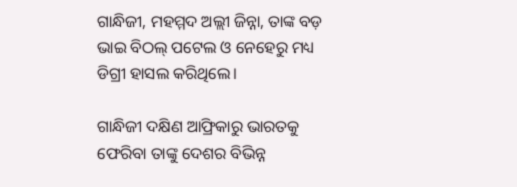ଗାନ୍ଧିଜୀ, ମହମ୍ମଦ ଅଲ୍ଲୀ ଜିନ୍ନା, ତାଙ୍କ ବଡ଼ ଭାଇ ବିଠଲ୍ ପଟେଲ ଓ ନେହେରୁ ମଧ୍ୟ ଡିଗ୍ରୀ ହାସଲ କରିଥିଲେ।

ଗାନ୍ଧିଜୀ ଦକ୍ଷିଣ ଆଫ୍ରିକାରୁ ଭାରତକୁ ଫେରିବା ତାଙ୍କୁ ଦେଶର ବିଭିନ୍ନ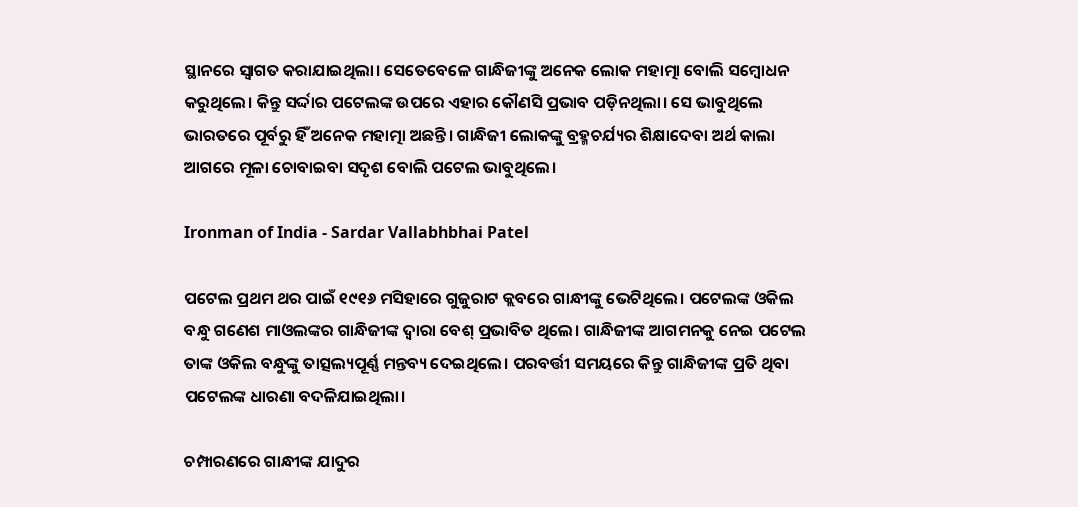ସ୍ଥାନରେ ସ୍ଵାଗତ କରାଯାଇଥିଲା। ସେତେବେଳେ ଗାନ୍ଧିଜୀଙ୍କୁ ଅନେକ ଲୋକ ମହାତ୍ମା ବୋଲି ସମ୍ବୋଧନ କରୁଥିଲେ। କିନ୍ତୁ ସର୍ଦ୍ଦାର ପଟେଲଙ୍କ ଉପରେ ଏହାର କୌଣସି ପ୍ରଭାବ ପଡ଼ିନଥିଲା। ସେ ଭାବୁଥିଲେ ଭାରତରେ ପୂର୍ବରୁ ହିଁ ଅନେକ ମହାତ୍ମା ଅଛନ୍ତି। ଗାନ୍ଧିଜୀ ଲୋକଙ୍କୁ ବ୍ରହ୍ମଚର୍ଯ୍ୟର ଶିକ୍ଷାଦେବା ଅର୍ଥ କାଲା ଆଗରେ ମୂଳା ଚୋବାଇବା ସଦୃଶ ବୋଲି ପଟେଲ ଭାବୁଥିଲେ।

Ironman of India - Sardar Vallabhbhai Patel

ପଟେଲ ପ୍ରଥମ ଥର ପାଇଁ ୧୯୧୬ ମସିହାରେ ଗୁଜୁରାଟ କ୍ଲବରେ ଗାନ୍ଧୀଙ୍କୁ ଭେଟିଥିଲେ। ପଟେଲଙ୍କ ଓକିଲ ବନ୍ଧୁ ଗଣେଶ ମାଓଲଙ୍କର ଗାନ୍ଧିଜୀଙ୍କ ଦ୍ଵାରା ବେଶ୍ ପ୍ରଭାବିତ ଥିଲେ। ଗାନ୍ଧିଜୀଙ୍କ ଆଗମନକୁ ନେଇ ପଟେଲ ତାଙ୍କ ଓକିଲ ବନ୍ଧୁଙ୍କୁ ତାତ୍ସଲ୍ୟପୂର୍ଣ୍ଣ ମନ୍ତବ୍ୟ ଦେଇଥିଲେ। ପରବର୍ତ୍ତୀ ସମୟରେ କିନ୍ତୁ ଗାନ୍ଧିଜୀଙ୍କ ପ୍ରତି ଥିବା ପଟେଲଙ୍କ ଧାରଣା ବଦଳିଯାଇଥିଲା।

ଚମ୍ପାରଣରେ ଗାନ୍ଧୀଙ୍କ ଯାଦୁର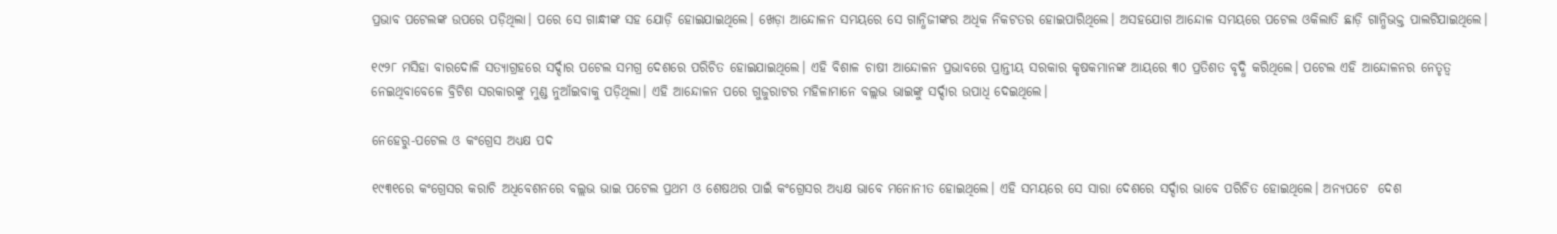ପ୍ରଭାବ ପଟେଲଙ୍କ ଉପରେ ପଡ଼ିଥିଲା। ପରେ ସେ ଗାନ୍ଧୀଙ୍କ ସହ ଯୋଡ଼ି ହୋଇଯାଇଥିଲେ। ଖେଡ଼ା ଆନ୍ଦୋଳନ ସମୟରେ ସେ ଗାନ୍ଧିଜୀଙ୍କର ଅଧିକ ନିକଟତର ହୋଇପାରିଥିଲେ। ଅସହଯୋଗ ଆନ୍ଦୋଳ ସମୟରେ ପଟେଲ ଓକିଲାତି ଛାଡ଼ି ଗାନ୍ଧିଭକ୍ତ ପାଲଟିଯାଇଥିଲେ।

୧୯୨୮ ମସିହା ବାରଦୋଳି ସତ୍ୟାଗ୍ରହରେ ସର୍ଦ୍ଦାର ପଟେଲ ସମଗ୍ର ଦେଶରେ ପରିଚିତ ହୋଇଯାଇଥିଲେ। ଏହି ବିଶାଳ ଚାଷୀ ଆନ୍ଦୋଳନ ପ୍ରଭାବରେ ପ୍ରାନ୍ତୀୟ ସରକାର କୃଷକମାନଙ୍କ ଆୟରେ ୩୦ ପ୍ରତିଶତ ବୃଦ୍ଧି କରିଥିଲେ। ପଟେଲ ଏହି ଆନ୍ଦୋଳନର ନେତୃତ୍ଵ ନେଇଥିବାବେଳେ ବ୍ରିଟିଶ ସରକାରଙ୍କୁ ମୁଣ୍ଡ ନୁଆଁଇବାକୁ ପଡ଼ିଥିଲା। ଏହି ଆନ୍ଦୋଳନ ପରେ ଗୁଜୁରାଟର ମହିଳାମାନେ ବଲ୍ଲଭ ଭାଇଙ୍କୁ ସର୍ଦ୍ଦାର ଉପାଧି ଦେଇଥିଲେ।

ନେହେରୁ-ପଟେଲ ଓ କଂଗ୍ରେସ ଅଧ୍ୟକ୍ଷ ପଦ

୧୯୩୧ରେ କଂଗ୍ରେସର କରାଚି ଅଧିବେଶନରେ ବଲ୍ଲଭ ଭାଇ ପଟେଲ ପ୍ରଥମ ଓ ଶେଷଥର ପାଇଁ କଂଗ୍ରେସର ଅଧ୍ୟକ୍ଷ ଭାବେ ମନୋନୀତ ହୋଇଥିଲେ। ଏହି ସମୟରେ ସେ ସାରା ଦେଶରେ ସର୍ଦ୍ଦାର ଭାବେ ପରିଚିତ ହୋଇଥିଲେ। ଅନ୍ୟପଟେ  ଦେଶ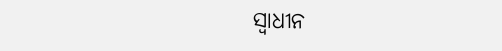ସ୍ଵାଧୀନ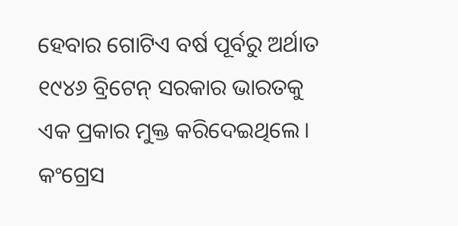ହେବାର ଗୋଟିଏ ବର୍ଷ ପୂର୍ବରୁ ଅର୍ଥାତ ୧୯୪୬ ବ୍ରିଟେନ୍ ସରକାର ଭାରତକୁ ଏକ ପ୍ରକାର ମୁକ୍ତ କରିଦେଇଥିଲେ। କଂଗ୍ରେସ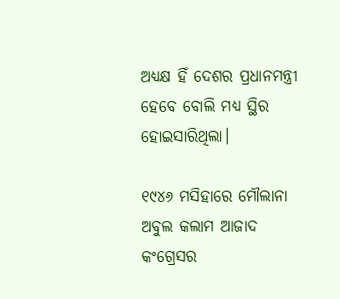ଅଧ୍ୟକ୍ଷ ହିଁ ଦେଶର ପ୍ରଧାନମନ୍ତ୍ରୀ ହେବେ ବୋଲି ମଧ୍ୟ ସ୍ଥିର ହୋଇସାରିଥିଲା।

୧୯୪୬ ମସିହାରେ ମୌଲାନା ଅବୁଲ କଲାମ ଆଜାଦ କଂଗ୍ରେସର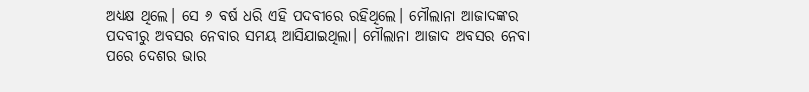ଅଧ୍ୟକ୍ଷ ଥିଲେ। ସେ ୬ ବର୍ଷ ଧରି ଏହି ପଦବୀରେ ରହିଥିଲେ। ମୌଲାନା ଆଜାଦଙ୍କର ପଦବୀରୁ ଅବସର ନେବାର ସମୟ ଆସିଯାଇଥିଲା। ମୌଲାନା ଆଜାଦ ଅବସର ନେବା ପରେ ଦେଶର ଭାର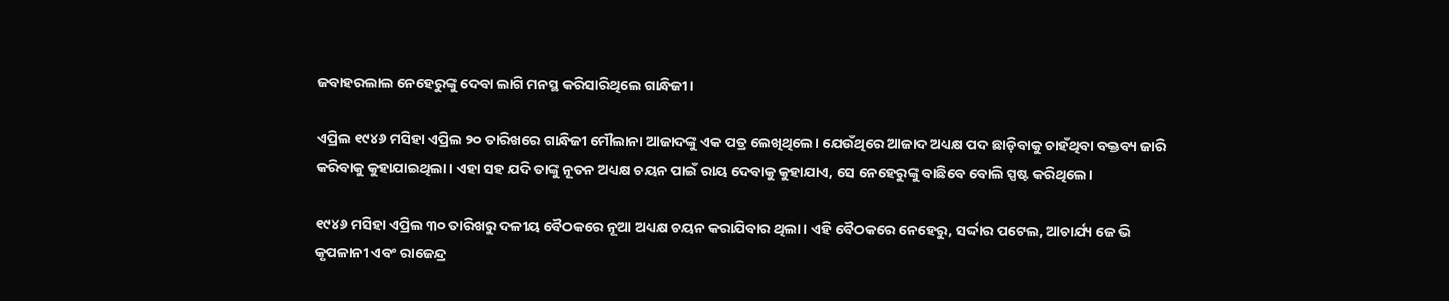ଜବାହରଲାଲ ନେହେରୁଙ୍କୁ ଦେବା ଲାଗି ମନସ୍ଥ କରିସାରିଥିଲେ ଗାନ୍ଧିଜୀ।

ଏପ୍ରିଲ ୧୯୪୬ ମସିହା ଏପ୍ରିଲ ୨୦ ତାରିଖରେ ଗାନ୍ଧିଜୀ ମୌଲାନା ଆଜାଦଙ୍କୁ ଏକ ପତ୍ର ଲେଖିଥିଲେ। ଯେଉଁଥିରେ ଆଜାଦ ଅଧ୍ୟକ୍ଷ ପଦ ଛାଡ଼ିବାକୁ ଚାହଁଥିବା ବକ୍ତବ୍ୟ ଜାରି କରିବାକୁ କୁହାଯାଇଥିଲା। ଏହା ସହ ଯଦି ତାଙ୍କୁ ନୂତନ ଅଧ୍ୟକ୍ଷ ଚୟନ ପାଇଁ ରାୟ ଦେବାକୁ କୁହାଯାଏ, ସେ ନେହେରୁଙ୍କୁ ବାଛିବେ ବୋଲି ସ୍ପଷ୍ଟ କରିଥିଲେ।

୧୯୪୬ ମସିହା ଏପ୍ରିଲ ୩୦ ତାରିଖରୁ ଦଳୀୟ ବୈଠକରେ ନୂଆ ଅଧ୍ୟକ୍ଷ ଚୟନ କରାଯିବାର ଥିଲା। ଏହି ବୈଠକରେ ନେହେରୁ, ସର୍ଦ୍ଦାର ପଟେଲ, ଆଚାର୍ଯ୍ୟ ଜେ ଭି କୃପଳାନୀ ଏବଂ ରାଜେନ୍ଦ୍ର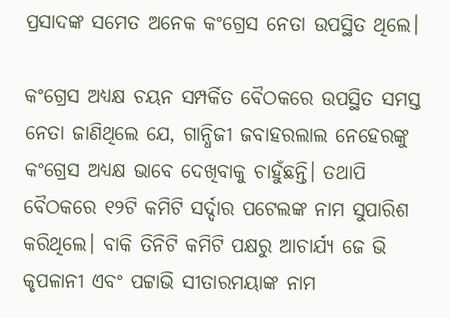ପ୍ରସାଦଙ୍କ ସମେତ ଅନେକ କଂଗ୍ରେସ ନେତା ଉପସ୍ଥିତ ଥିଲେ।

କଂଗ୍ରେସ ଅଧ୍ୟକ୍ଷ ଚୟନ ସମ୍ପର୍କିତ ବୈଠକରେ ଉପସ୍ଥିତ ସମସ୍ତ ନେତା ଜାଣିଥିଲେ ଯେ, ଗାନ୍ଧିଜୀ ଜବାହରଲାଲ ନେହେରଙ୍କୁ କଂଗ୍ରେସ ଅଧ୍ୟକ୍ଷ ଭାବେ ଦେଖିବାକୁ ଚାହୁଁଛନ୍ତି। ତଥାପି ବୈଠକରେ ୧୨ଟି କମିଟି ସର୍ଦ୍ଦାର ପଟେଲଙ୍କ ନାମ ସୁପାରିଶ କରିଥିଲେ। ବାକି ତିନିଟି କମିଟି ପକ୍ଷରୁ ଆଚାର୍ଯ୍ୟ ଜେ ଭି କୃପଳାନୀ ଏବଂ ପଟ୍ଟାଭି ସୀତାରମୟାଙ୍କ ନାମ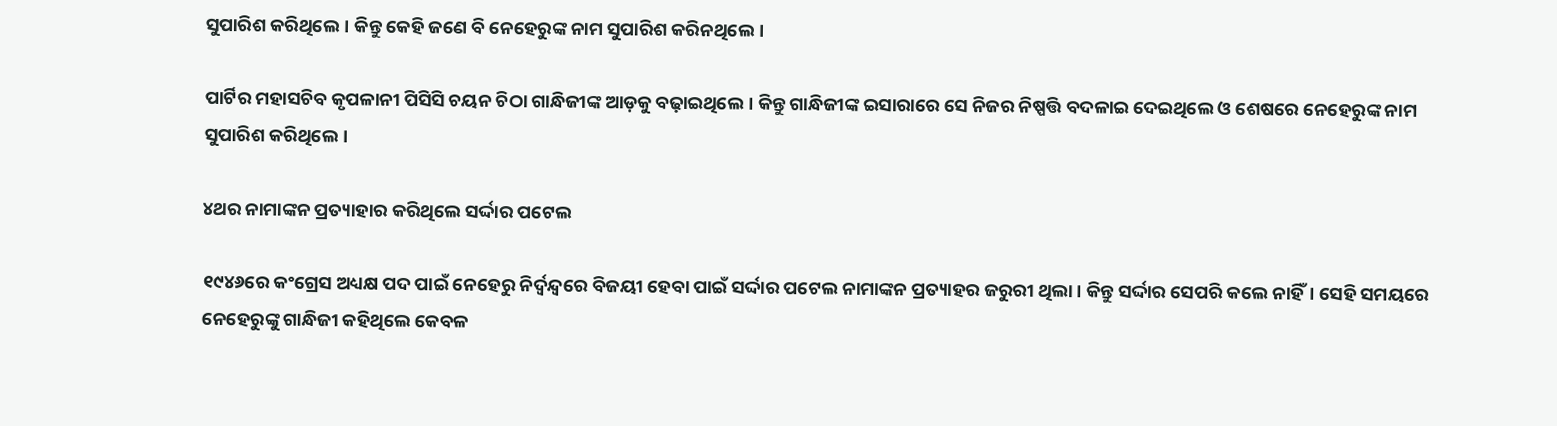ସୁପାରିଶ କରିଥିଲେ। କିନ୍ତୁ କେହି ଜଣେ ବି ନେହେରୁଙ୍କ ନାମ ସୁପାରିଶ କରିନଥିଲେ।

ପାର୍ଟିର ମହାସଚିବ କୃପଳାନୀ ପିସିସି ଚୟନ ଚିଠା ଗାନ୍ଧିଜୀଙ୍କ ଆଡ଼କୁ ବଢ଼ାଇଥିଲେ। କିନ୍ତୁ ଗାନ୍ଧିଜୀଙ୍କ ଇସାରାରେ ସେ ନିଜର ନିଷ୍ପତ୍ତି ବଦଳାଇ ଦେଇଥିଲେ ଓ ଶେଷରେ ନେହେରୁଙ୍କ ନାମ ସୁପାରିଶ କରିଥିଲେ।

୪ଥର ନାମାଙ୍କନ ପ୍ରତ୍ୟାହାର କରିଥିଲେ ସର୍ଦ୍ଦାର ପଟେଲ

୧୯୪୬ରେ କଂଗ୍ରେସ ଅଧ୍ୟକ୍ଷ ପଦ ପାଇଁ ନେହେରୁ ନିର୍ଦ୍ଵନ୍ଦ୍ଵରେ ବିଜୟୀ ହେବା ପାଇଁ ସର୍ଦ୍ଦାର ପଟେଲ ନାମାଙ୍କନ ପ୍ରତ୍ୟାହର ଜରୁରୀ ଥିଲା। କିନ୍ତୁ ସର୍ଦ୍ଦାର ସେପରି କଲେ ନାହିଁ। ସେହି ସମୟରେ ନେହେରୁଙ୍କୁ ଗାନ୍ଧିଜୀ କହିଥିଲେ କେବଳ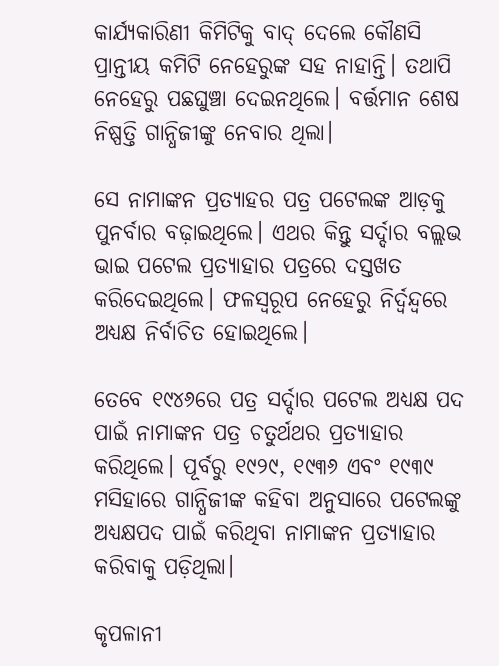କାର୍ଯ୍ୟକାରିଣୀ କିମିଟିକୁ ବାଦ୍ ଦେଲେ କୌଣସି ପ୍ରାନ୍ତୀୟ କମିଟି ନେହେରୁଙ୍କ ସହ ନାହାନ୍ତି। ତଥାପି ନେହେରୁ ପଛଘୁଞ୍ଚା ଦେଇନଥିଲେ। ବର୍ତ୍ତମାନ ଶେଷ ନିଷ୍ପତ୍ତି ଗାନ୍ଧିଜୀଙ୍କୁ ନେବାର ଥିଲା।

ସେ ନାମାଙ୍କନ ପ୍ରତ୍ୟାହର ପତ୍ର ପଟେଲଙ୍କ ଆଡ଼କୁ ପୁନର୍ବାର ବଢ଼ାଇଥିଲେ। ଏଥର କିନ୍ତୁ ସର୍ଦ୍ଦାର ବଲ୍ଲଭ ଭାଇ ପଟେଲ ପ୍ରତ୍ୟାହାର ପତ୍ରରେ ଦସ୍ତଖତ କରିଦେଇଥିଲେ। ଫଳସ୍ଵରୂପ ନେହେରୁ ନିର୍ଦ୍ଵନ୍ଦ୍ଵରେ ଅଧ୍ୟକ୍ଷ ନିର୍ବାଚିତ ହୋଇଥିଲେ।

ତେବେ ୧୯୪୬ରେ ପତ୍ର ସର୍ଦ୍ଦାର ପଟେଲ ଅଧ୍ୟକ୍ଷ ପଦ ପାଇଁ ନାମାଙ୍କନ ପତ୍ର ଚତୁର୍ଥଥର ପ୍ରତ୍ୟାହାର କରିଥିଲେ। ପୂର୍ବରୁ ୧୯୨୯, ୧୯୩୬ ଏବଂ ୧୯୩୯ ମସିହାରେ ଗାନ୍ଧିଜୀଙ୍କ କହିବା ଅନୁସାରେ ପଟେଲଙ୍କୁ ଅଧ୍ୟକ୍ଷପଦ ପାଇଁ କରିଥିବା ନାମାଙ୍କନ ପ୍ରତ୍ୟାହାର କରିବାକୁ ପଡ଼ିଥିଲା।

କୃପଳାନୀ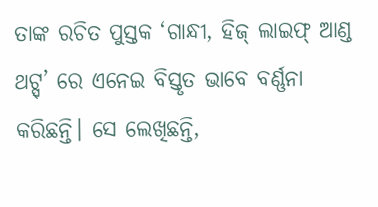ତାଙ୍କ ରଚିତ ପୁସ୍ତକ ‘ଗାନ୍ଧୀ, ହିଜ୍ ଲାଇଫ୍ ଆଣ୍ଡ ଥଟ୍ସ୍’ ରେ ଏନେଇ ବିସ୍ତୃତ ଭାବେ ବର୍ଣ୍ଣନା କରିଛନ୍ତି। ସେ ଲେଖିଛନ୍ତି,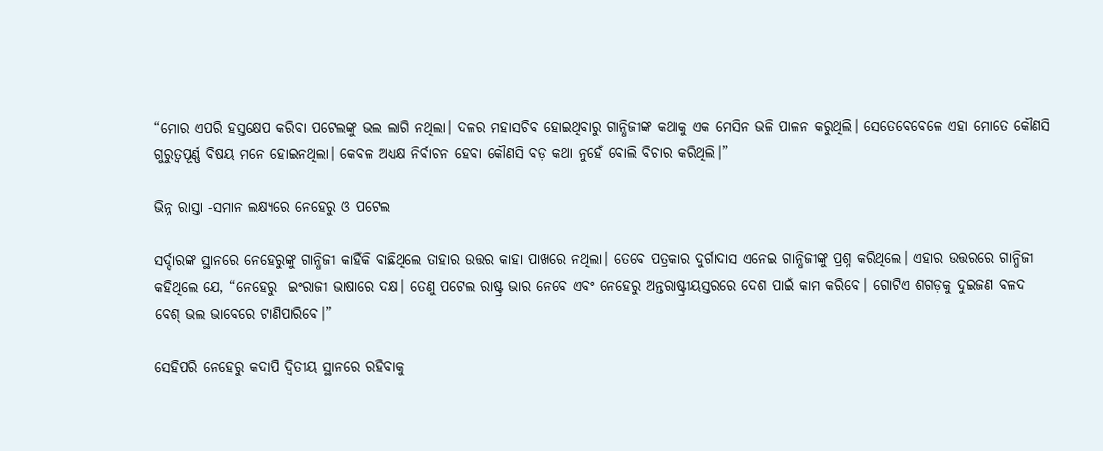“ମୋର ଏପରି ହସ୍ତକ୍ଷେପ କରିବା ପଟେଲଙ୍କୁ ଭଲ ଲାଗି ନଥିଲା। ଦଳର ମହାସଚିବ ହୋଇଥିବାରୁ ଗାନ୍ଧିଜୀଙ୍କ କଥାକୁ ଏକ ମେସିନ ଭଳି ପାଳନ କରୁଥିଲି। ସେତେବେବେଳେ ଏହା ମୋତେ କୌଣସି ଗୁରୁତ୍ଵପୂର୍ଣ୍ଣ ବିଷୟ ମନେ ହୋଇନଥିଲା। କେବଳ ଅଧ୍ୟକ୍ଷ ନିର୍ବାଚନ ହେବା କୌଣସି ବଡ଼ କଥା ନୁହେଁ ବୋଲି ବିଚାର କରିଥିଲି।”

ଭିନ୍ନ ରାସ୍ତା -ସମାନ ଲକ୍ଷ୍ୟରେ ନେହେରୁ ଓ ପଟେଲ

ସର୍ଦ୍ଦାରଙ୍କ ସ୍ଥାନରେ ନେହେରୁଙ୍କୁ ଗାନ୍ଧିଜୀ କାହିଁକି ବାଛିଥିଲେ ତାହାର ଉତ୍ତର କାହା ପାଖରେ ନଥିଲା। ତେବେ ପତ୍ରକାର ଦୁର୍ଗାଦାସ ଏନେଇ ଗାନ୍ଧିଜୀଙ୍କୁ ପ୍ରଶ୍ନ କରିଥିଲେ। ଏହାର ଉତ୍ତରରେ ଗାନ୍ଧିଜୀ କହିଥିଲେ ଯେ, “ନେହେରୁ  ଇଂରାଜୀ ଭାଷାରେ ଦକ୍ଷ। ତେଣୁ ପଟେଲ ରାଷ୍ଟ୍ର ଭାର ନେବେ ଏବଂ ନେହେରୁ ଅନ୍ତରାଷ୍ଟ୍ରୀୟସ୍ତରରେ ଦେଶ ପାଇଁ କାମ କରିବେ। ଗୋଟିଏ ଶଗଡ଼କୁ ଦୁଇଜଣ ବଳଦ ବେଶ୍ ଭଲ ଭାବେରେ ଟାଣିପାରିବେ।”

ସେହିପରି ନେହେରୁ କଦାପି ଦ୍ଵିତୀୟ ସ୍ଥାନରେ ରହିବାକୁ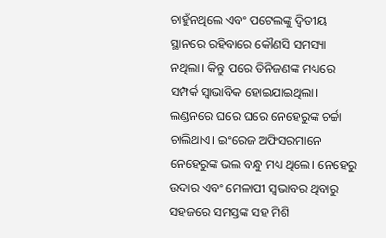ଚାହୁଁନଥିଲେ ଏବଂ ପଟେଲଙ୍କୁ ଦ୍ଵିତୀୟ ସ୍ଥାନରେ ରହିବାରେ କୌଣସି ସମସ୍ୟା ନଥିଲା। କିନ୍ତୁ ପରେ ତିନିଜଣଙ୍କ ମଧ୍ୟରେ ସମ୍ପର୍କ ସ୍ଵାଭାବିକ ହୋଇଯାଇଥିଲା। ଲଣ୍ଡନରେ ଘରେ ଘରେ ନେହେରୁଙ୍କ ଚର୍ଚ୍ଚା ଚାଲିଥାଏ। ଇଂରେଜ ଅଫିସରମାନେ ନେହେରୁଙ୍କ ଭଲ ବନ୍ଧୁ ମଧ୍ୟ ଥିଲେ। ନେହେରୁ ଉଦାର ଏବଂ ମେଳାପୀ ସ୍ଵଭାବର ଥିବାରୁ ସହଜରେ ସମସ୍ତଙ୍କ ସହ ମିଶି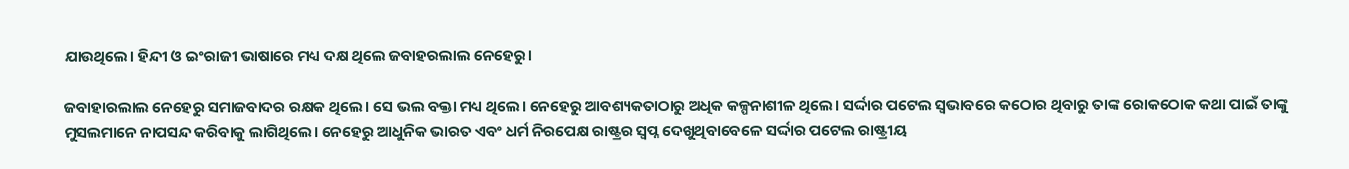ଯାଉଥିଲେ। ହିନ୍ଦୀ ଓ ଇଂରାଜୀ ଭାଷାରେ ମଧ୍ୟ ଦକ୍ଷ ଥିଲେ ଜବାହରଲାଲ ନେହେରୁ।

ଜବାହାରଲାଲ ନେହେରୁ ସମାଜବାଦର ରକ୍ଷକ ଥିଲେ। ସେ ଭଲ ବକ୍ତା ମଧ୍ୟ ଥିଲେ। ନେହେରୁ ଆବଶ୍ୟକତାଠାରୁ ଅଧିକ କଳ୍ପନାଶୀଳ ଥିଲେ। ସର୍ଦ୍ଦାର ପଟେଲ ସ୍ଵଭାବରେ କଠୋର ଥିବାରୁ ତାଙ୍କ ରୋକଠୋକ କଥା ପାଇଁ ତାଙ୍କୁ ମୁସଲମାନେ ନାପସନ୍ଦ କରିବାକୁ ଲାଗିଥିଲେ। ନେହେରୁ ଆଧୁନିକ ଭାରତ ଏବଂ ଧର୍ମ ନିରପେକ୍ଷ ରାଷ୍ଟ୍ରର ସ୍ଵପ୍ନ ଦେଖୁଥିବାବେଳେ ସର୍ଦ୍ଦାର ପଟେଲ ରାଷ୍ଟ୍ରୀୟ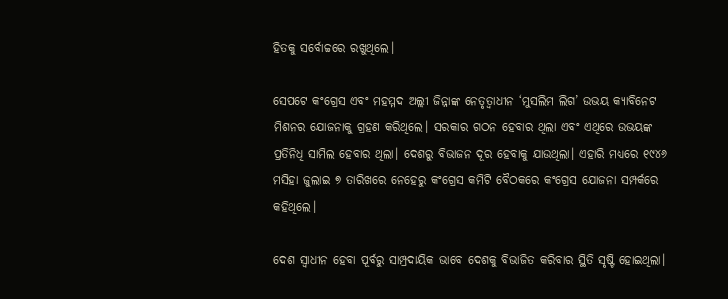ହିତକୁ ସର୍ବୋଚ୍ଚରେ ରଖୁଥିଲେ।

ସେପଟେ କଂଗ୍ରେସ ଏବଂ ମହମ୍ମଦ ଅଲ୍ଲୀ ଜିନ୍ନାଙ୍କ ନେତୃତ୍ଵାଧୀନ ‘ମୁସଲିମ ଲିଗ’ ଉଭୟ କ୍ୟାବିନେଟ ମିଶନର ଯୋଜନାକୁ ଗ୍ରହଣ କରିଥିଲେ। ସରକାର ଗଠନ ହେବାର ଥିଲା ଏବଂ ଏଥିରେ ଉଭୟଙ୍କ ପ୍ରତିନିଧି ସାମିଲ ହେବାର ଥିଲା। ଦେଶରୁ ବିଭାଜନ ଦୂର ହେବାକୁ ଯାଉଥିଲା। ଏହାରି ମଧ୍ୟରେ ୧୯୪୬ ମସିହା ଜୁଲାଇ ୭ ତାରିଖରେ ନେହେରୁ କଂଗ୍ରେସ କମିଟି ବୈଠକରେ କଂଗ୍ରେସ ଯୋଜନା ସମ୍ପର୍କରେ କହିଥିଲେ।

ଦେଶ ସ୍ଵାଧୀନ ହେବା ପୂର୍ବରୁ ସାମ୍ପ୍ରଦାୟିକ ଭାବେ ଦେଶକୁ ବିଭାଜିତ କରିବାର ସ୍ଥିତି ସୃଷ୍ଟି ହୋଇଥିଲା।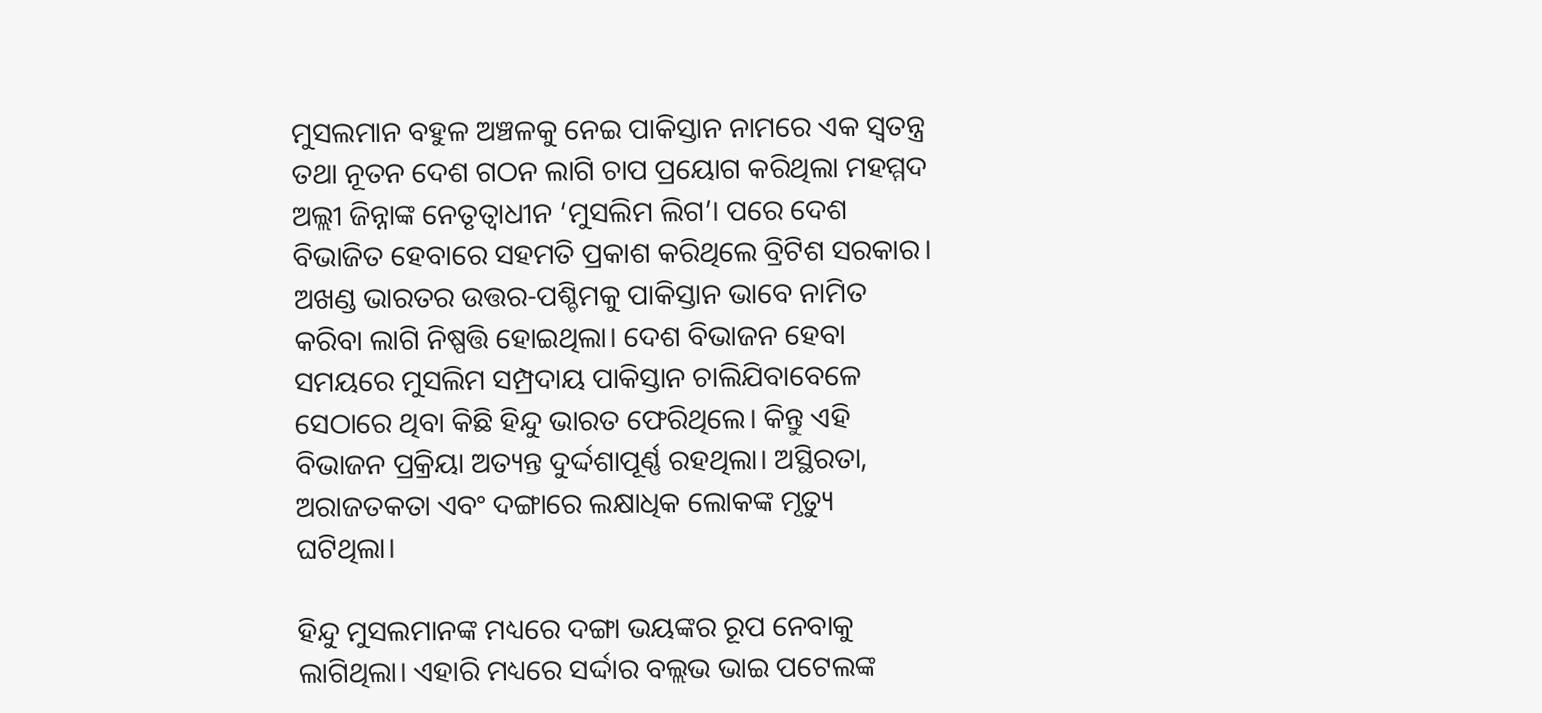ମୁସଲମାନ ବହୁଳ ଅଞ୍ଚଳକୁ ନେଇ ପାକିସ୍ତାନ ନାମରେ ଏକ ସ୍ଵତନ୍ତ୍ର ତଥା ନୂତନ ଦେଶ ଗଠନ ଲାଗି ଚାପ ପ୍ରୟୋଗ କରିଥିଲା ମହମ୍ମଦ ଅଲ୍ଲୀ ଜିନ୍ନାଙ୍କ ନେତୃତ୍ଵାଧୀନ ‘ମୁସଲିମ ଲିଗ’। ପରେ ଦେଶ ବିଭାଜିତ ହେବାରେ ସହମତି ପ୍ରକାଶ କରିଥିଲେ ବ୍ରିଟିଶ ସରକାର। ଅଖଣ୍ଡ ଭାରତର ଉତ୍ତର-ପଶ୍ଚିମକୁ ପାକିସ୍ତାନ ଭାବେ ନାମିତ କରିବା ଲାଗି ନିଷ୍ପତ୍ତି ହୋଇଥିଲା। ଦେଶ ବିଭାଜନ ହେବା ସମୟରେ ମୁସଲିମ ସମ୍ପ୍ରଦାୟ ପାକିସ୍ତାନ ଚାଲିଯିବାବେଳେ ସେଠାରେ ଥିବା କିଛି ହିନ୍ଦୁ ଭାରତ ଫେରିଥିଲେ। କିନ୍ତୁ ଏହି ବିଭାଜନ ପ୍ରକ୍ରିୟା ଅତ୍ୟନ୍ତ ଦୁର୍ଦ୍ଦଶାପୂର୍ଣ୍ଣ ରହଥିଲା। ଅସ୍ଥିରତା, ଅରାଜତକତା ଏବଂ ଦଙ୍ଗାରେ ଲକ୍ଷାଧିକ ଲୋକଙ୍କ ମୃତ୍ୟୁ ଘଟିଥିଲା।

ହିନ୍ଦୁ ମୁସଲମାନଙ୍କ ମଧ୍ୟରେ ଦଙ୍ଗା ଭୟଙ୍କର ରୂପ ନେବାକୁ ଲାଗିଥିଲା। ଏହାରି ମଧ୍ୟରେ ସର୍ଦ୍ଦାର ବଲ୍ଲଭ ଭାଇ ପଟେଲଙ୍କ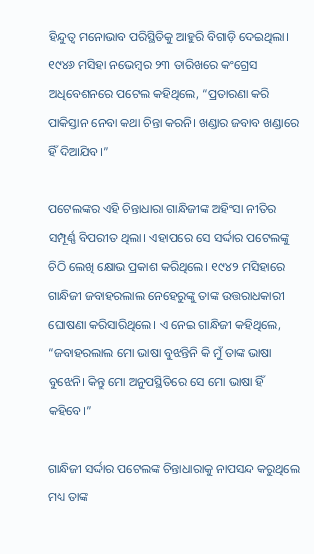ହିନ୍ଦୁତ୍ଵ ମନୋଭାବ ପରିସ୍ଥିତିକୁ ଆହୁରି ବିଗାଡ଼ି ଦେଇଥିଲା। ୧୯୪୬ ମସିହା ନଭେମ୍ବର ୨୩ ତାରିଖରେ କଂଗ୍ରେସ ଅଧିବେଶନରେ ପଟେଲ କହିଥିଲେ, “ପ୍ରତାରଣା କରି ପାକିସ୍ତାନ ନେବା କଥା ଚିନ୍ତା କରନି। ଖଣ୍ଡାର ଜବାବ ଖଣ୍ଡାରେ ହିଁ ଦିଆଯିବ।”

ପଟେଲଙ୍କର ଏହି ଚିନ୍ତାଧାରା ଗାନ୍ଧିଜୀଙ୍କ ଅହିଂସା ନୀତିର ସମ୍ପୂର୍ଣ୍ଣ ବିପରୀତ ଥିଲା। ଏହାପରେ ସେ ସର୍ଦ୍ଦାର ପଟେଲଙ୍କୁ ଚିଠି ଲେଖି କ୍ଷୋଭ ପ୍ରକାଶ କରିଥିଲେ। ୧୯୪୨ ମସିହାରେ ଗାନ୍ଧିଜୀ ଜବାହରଲାଲ ନେହେରୁଙ୍କୁ ତାଙ୍କ ଉତ୍ତରାଧକାରୀ ଘୋଷଣା କରିସାରିଥିଲେ। ଏ ନେଇ ଗାନ୍ଧିଜୀ କହିଥିଲେ, “ଜବାହରଲାଲ ମୋ ଭାଷା ବୁଝନ୍ତିନି କି ମୁଁ ତାଙ୍କ ଭାଷା ବୁଝେନି। କିନ୍ତୁ ମୋ ଅନୁପସ୍ଥିତିରେ ସେ ମୋ ଭାଷା ହିଁ କହିବେ।”

ଗାନ୍ଧିଜୀ ସର୍ଦ୍ଦାର ପଟେଲଙ୍କ ଚିନ୍ତାଧାରାକୁ ନାପସନ୍ଦ କରୁଥିଲେ ମଧ୍ୟ ତାଙ୍କ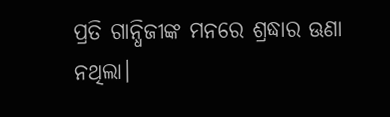ପ୍ରତି ଗାନ୍ଧିଜୀଙ୍କ ମନରେ ଶ୍ରଦ୍ଧାର ଊଣା ନଥିଲା।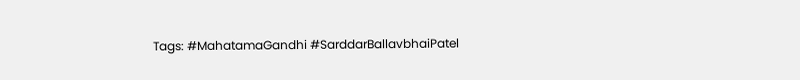Tags: #MahatamaGandhi #SarddarBallavbhaiPatel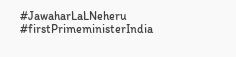#JawaharLaLNeheru #firstPrimeministerIndia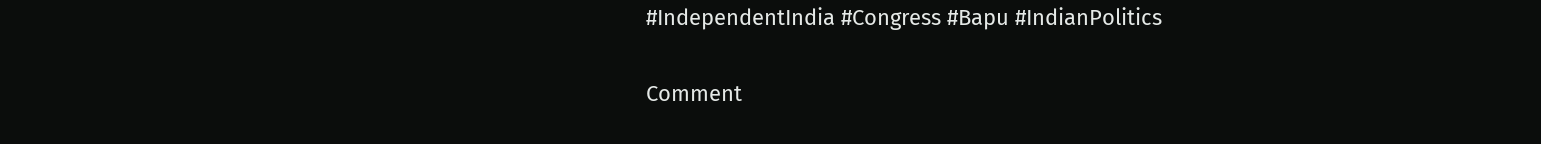#IndependentIndia #Congress #Bapu #IndianPolitics

Comment